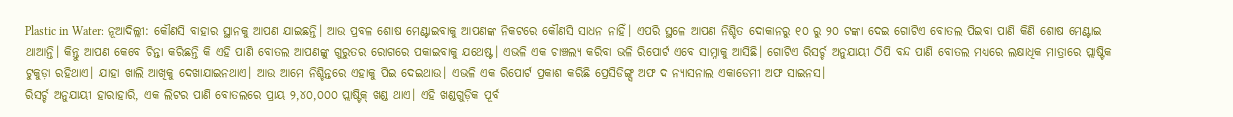Plastic in Water: ନୂଆଦିଲ୍ଲୀ: କୌଣସି ବାହାର ସ୍ଥାନକୁ ଆପଣ ଯାଇଛନ୍ତି। ଆଉ ପ୍ରବଳ ଶୋଷ ମେଣ୍ଟାଇବାକୁ ଆପଣଙ୍କ ନିକଟରେ କୌଣସି ସାଧନ ନାହିଁ। ଏପରି ସ୍ଥଳେ ଆପଣ ନିଶ୍ଚିତ ଦୋକାନରୁ ୧୦ ରୁ ୨୦ ଟଙ୍କା ଦେଇ ଗୋଟିଏ ବୋତଲ ପିଇବା ପାଣି କିଣି ଶୋଷ ମେଣ୍ଟାଇ ଥାଆନ୍ତି। କିନ୍ତୁ ଆପଣ କେବେ ଚିନ୍ତା କରିଛନ୍ତି କି ଏହି ପାଣି ବୋତଲ ଆପଣଙ୍କୁ ଗୁରୁତର ରୋଗରେ ପକାଇବାକୁ ଯଥେଷ୍ଟ। ଏଭଳି ଏକ ଚାଞ୍ଚଲ୍ୟ କରିବା ଭଳି ରିପୋର୍ଟ ଏବେ ସାମ୍ନାକୁ ଆସିଛି। ଗୋଟିଏ ରିସର୍ଚ୍ଚ ଅନୁଯାୟୀ ଠିପି ବନ୍ଦ ପାଣି ବୋତଲ ମଧ୍ୟରେ ଲକ୍ଷାଧିକ ମାତ୍ରାରେ ପ୍ଲାଷ୍ଟିକ ଟୁକୁଡ଼ା ରହିଥାଏ। ଯାହା ଖାଲି ଆଖିକୁ ଦେଖାଯାଇନଥାଏ। ଆଉ ଆମେ ନିଶ୍ଚିନ୍ତରେ ଏହାକୁ ପିଇ ଦେଇଥାଉ। ଏଭଳି ଏକ ରିପୋର୍ଟ ପ୍ରକାଶ କରିଛି ପ୍ରେସିଡିଙ୍ଗ୍ସ ଅଫ ଦ ନ୍ୟାସନାଲ ଏକାଡେମୀ ଅଫ ସାଇନସ।
ରିସର୍ଚ୍ଚ ଅନୁଯାୟୀ ହାରାହାରି, ଏକ ଲିଟର ପାଣି ବୋତଲରେ ପ୍ରାୟ ୨,୪୦,୦୦୦ ପ୍ଲାଷ୍ଟିକ୍ ଖଣ୍ଡ ଥାଏ। ଏହି ଖଣ୍ଡଗୁଡ଼ିକ ପୂର୍ବ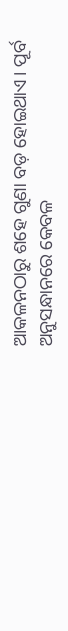ଆକଳନଠାରୁ ଶହେ ଗୁଣା ବଡ଼ ହୋଇଥାଏ। ପୂର୍ବ ଅନୁସନ୍ଧାନରେ କେବଳ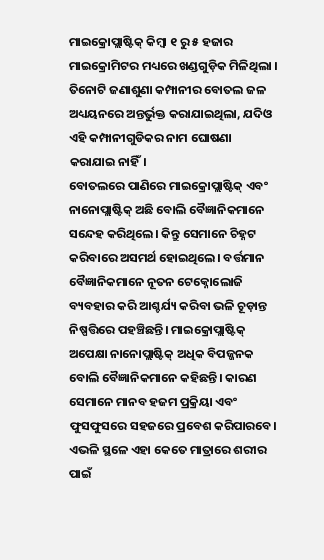ମାଇକ୍ରୋପ୍ଲାଷ୍ଟିକ୍ କିମ୍ବା ୧ ରୁ ୫ ହଜାର ମାଇକ୍ରୋମିଟର ମଧ୍ୟରେ ଖଣ୍ଡଗୁଡ଼ିକ ମିଳିଥିଲା । ତିନୋଟି ଜଣାଶୁଣା କମ୍ପାନୀର ବୋତଲ ଜଳ ଅଧ୍ୟୟନରେ ଅନ୍ତର୍ଭୁକ୍ତ କରାଯାଇଥିଲା, ଯଦିଓ ଏହି କମ୍ପାନୀଗୁଡିକର ନାମ ଘୋଷଣା କରାଯାଇ ନାହିଁ।
ବୋତଲରେ ପାଣିରେ ମାଇକ୍ରୋପ୍ଲାଷ୍ଟିକ୍ ଏବଂ ନାନୋପ୍ଲାଷ୍ଟିକ୍ ଅଛି ବୋଲି ବୈଜ୍ଞାନିକମାନେ ସନ୍ଦେହ କରିଥିଲେ। କିନ୍ତୁ ସେମାନେ ଚିହ୍ନଟ କରିବାରେ ଅସମର୍ଥ ହୋଇଥିଲେ। ବର୍ତ୍ତମାନ ବୈଜ୍ଞାନିକମାନେ ନୂତନ ଟେକ୍ନୋଲୋଜି ବ୍ୟବହାର କରି ଆଶ୍ଚର୍ଯ୍ୟ କରିବା ଭଳି ଚୂଡ଼ାନ୍ତ ନିଷ୍ପତ୍ତିରେ ପହଞ୍ଚିଛନ୍ତି। ମାଇକ୍ରୋପ୍ଲାଷ୍ଟିକ୍ ଅପେକ୍ଷା ନାନୋପ୍ଲାଷ୍ଟିକ୍ ଅଧିକ ବିପଜ୍ଜନକ ବୋଲି ବୈଜ୍ଞାନିକମାନେ କହିଛନ୍ତି। କାରଣ ସେମାନେ ମାନବ ହଜମ ପ୍ରକ୍ରିୟା ଏବଂ ଫୁସଫୁସରେ ସହଜରେ ପ୍ରବେଶ କରିପାରବେ। ଏଭଳି ସ୍ଥଳେ ଏହା କେତେ ମାତ୍ରାରେ ଶରୀର ପାଇଁ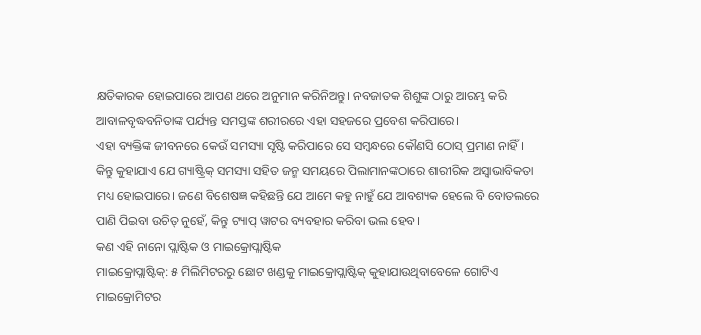କ୍ଷତିକାରକ ହୋଇପାରେ ଆପଣ ଥରେ ଅନୁମାନ କରିନିଅନ୍ତୁ। ନବଜାତକ ଶିଶୁଙ୍କ ଠାରୁ ଆରମ୍ଭ କରି ଆବାଳବୃଦ୍ଧବନିତାଙ୍କ ପର୍ଯ୍ୟନ୍ତ ସମସ୍ତଙ୍କ ଶରୀରରେ ଏହା ସହଜରେ ପ୍ରବେଶ କରିପାରେ।
ଏହା ବ୍ୟକ୍ତିଙ୍କ ଜୀବନରେ କେଉଁ ସମସ୍ୟା ସୃଷ୍ଟି କରିପାରେ ସେ ସମ୍ବନ୍ଧରେ କୌଣସି ଠୋସ୍ ପ୍ରମାଣ ନାହିଁ। କିନ୍ତୁ କୁହାଯାଏ ଯେ ଗ୍ୟାଷ୍ଟ୍ରିକ୍ ସମସ୍ୟା ସହିତ ଜନ୍ମ ସମୟରେ ପିଲାମାନଙ୍କଠାରେ ଶାରୀରିକ ଅସ୍ୱାଭାବିକତା ମଧ୍ୟ ହୋଇପାରେ। ଜଣେ ବିଶେଷଜ୍ଞ କହିଛନ୍ତି ଯେ ଆମେ କହୁ ନାହୁଁ ଯେ ଆବଶ୍ୟକ ହେଲେ ବି ବୋତଲରେ ପାଣି ପିଇବା ଉଚିତ୍ ନୁହେଁ, କିନ୍ତୁ ଟ୍ୟାପ୍ ୱାଟର ବ୍ୟବହାର କରିବା ଭଲ ହେବ।
କଣ ଏହି ନାନୋ ପ୍ଲାଷ୍ଟିକ ଓ ମାଇକ୍ରୋପ୍ଲାଷ୍ଟିକ
ମାଇକ୍ରୋପ୍ଲାଷ୍ଟିକ୍: ୫ ମିଲିମିଟରରୁ ଛୋଟ ଖଣ୍ଡକୁ ମାଇକ୍ରୋପ୍ଲାଷ୍ଟିକ୍ କୁହାଯାଉଥିବାବେଳେ ଗୋଟିଏ ମାଇକ୍ରୋମିଟର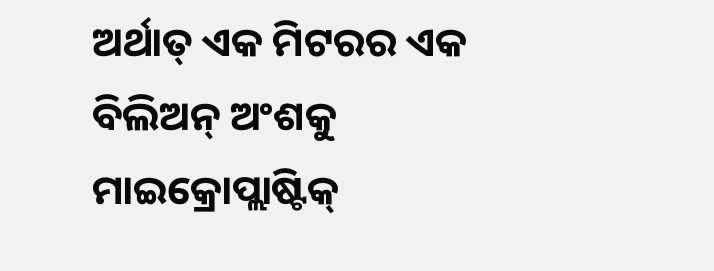ଅର୍ଥାତ୍ ଏକ ମିଟରର ଏକ ବିଲିଅନ୍ ଅଂଶକୁ ମାଇକ୍ରୋପ୍ଲାଷ୍ଟିକ୍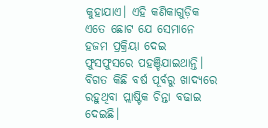କୁହାଯାଏ। ଏହି କଣିକାଗୁଡ଼ିକ ଏତେ ଛୋଟ ଯେ ସେମାନେ ହଜମ ପ୍ରକ୍ରିୟା ଦେଇ ଫୁସଫୁସରେ ପହଞ୍ଚିଯାଇଥାନ୍ତି।
ବିଗତ କିଛି ବର୍ଷ ପୂର୍ବରୁ ଖାଦ୍ୟରେ ରହୁଥିବା ପ୍ଲାଷ୍ଟିକ ଚିନ୍ତା ବଢାଇ ଦେଇଛି।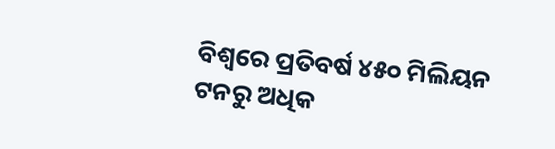ବିଶ୍ୱରେ ପ୍ରତିବର୍ଷ ୪୫୦ ମିଲିୟନ ଟନରୁ ଅଧିକ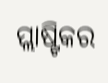ପ୍ଲାଷ୍ଟିକର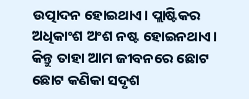ଉତ୍ପାଦନ ହୋଇଥାଏ। ପ୍ଲାଷ୍ଟିକର ଅଧିକାଂଶ ଅଂଶ ନଷ୍ଟ ହୋଇନଥାଏ। କିନ୍ତୁ ତାହା ଆମ ଜୀବନରେ ଛୋଟ ଛୋଟ କଣିକା ସଦୃଶ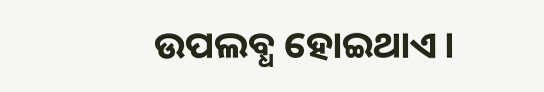ଉପଲବ୍ଧ ହୋଇଥାଏ।